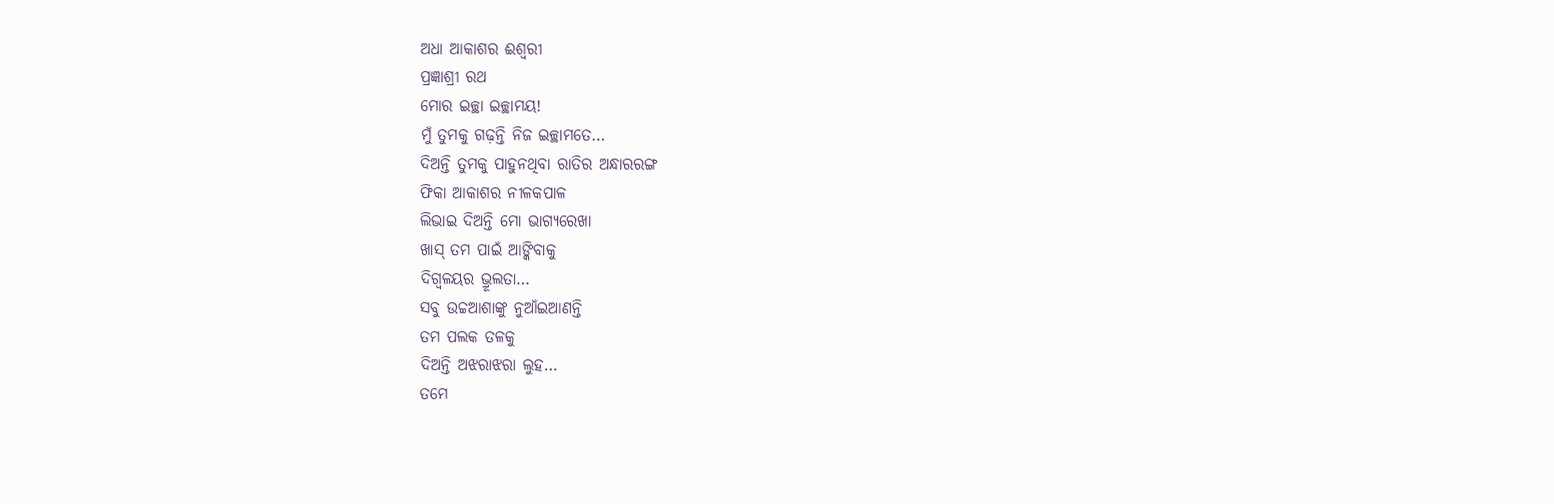ଅଧା ଆକାଶର ଈଶ୍ୱରୀ
ପ୍ରଜ୍ଞାଶ୍ରୀ ରଥ
ମୋର ଇଚ୍ଛା ଇଚ୍ଛାମୟ!
ମୁଁ ତୁମକୁ ଗଢ଼ନ୍ତି ନିଜ ଇଚ୍ଛାମତେ…
ଦିଅନ୍ତି ତୁମକୁ ପାହୁନଥିବା ରାତିର ଅନ୍ଧାରରଙ୍ଗ
ଫିକା ଆକାଶର ନୀଳକପାଳ
ଲିଭାଇ ଦିଅନ୍ତି ମୋ ଭାଗ୍ୟରେଖା
ଖାସ୍ ତମ ପାଇଁ ଆଙ୍କିବାକୁ
ଦିଗ୍ବଳୟର ଭ୍ରୂଲତା…
ସବୁ ଉଚ୍ଚଆଶାଙ୍କୁ ନୁଆଁଇଆଣନ୍ତି
ତମ ପଲକ ତଳକୁ
ଦିଅନ୍ତି ଅଝରାଝରା ଲୁହ…
ତମେ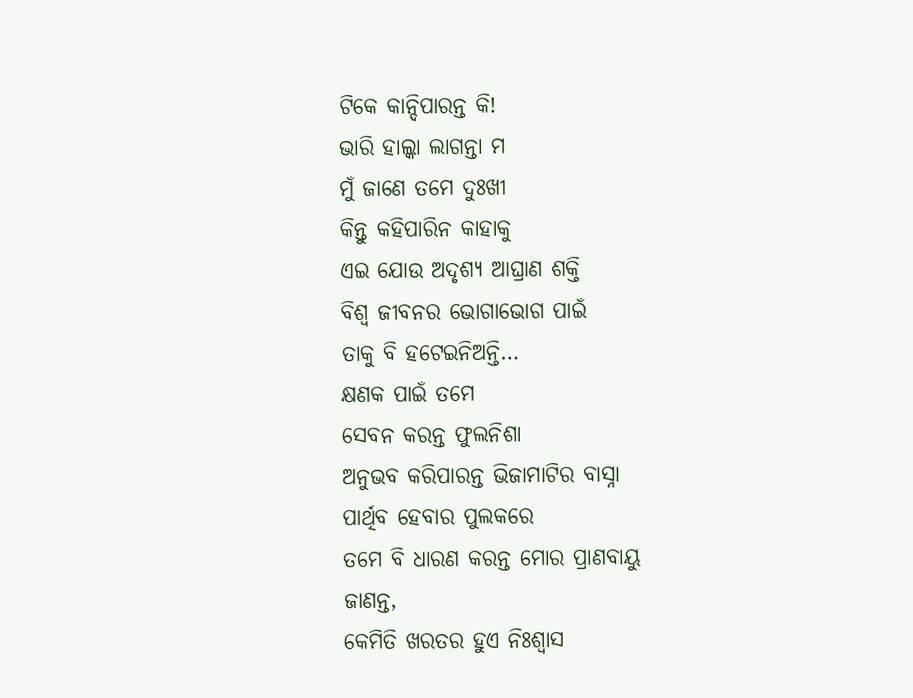ଟିକେ କାନ୍ଦିପାରନ୍ତ କି!
ଭାରି ହାଲ୍କା ଲାଗନ୍ତା ମ
ମୁଁ ଜାଣେ ତମେ ଦୁଃଖୀ
କିନ୍ତୁ କହିପାରିନ କାହାକୁ
ଏଇ ଯୋଉ ଅଦୃଶ୍ୟ ଆଘ୍ରାଣ ଶକ୍ତି
ବିଶ୍ୱ ଜୀବନର ଭୋଗାଭୋଗ ପାଇଁ
ତାକୁ ବି ହଟେଇନିଅନ୍ତି…
କ୍ଷଣକ ପାଇଁ ତମେ
ସେବନ କରନ୍ତ ଫୁଲନିଶା
ଅନୁଭବ କରିପାରନ୍ତ ଭିଜାମାଟିର ବାସ୍ନା
ପାର୍ଥିବ ହେବାର ପୁଲକରେ
ତମେ ବି ଧାରଣ କରନ୍ତ ମୋର ପ୍ରାଣବାୟୁ
ଜାଣନ୍ତ,
କେମିତି ଖରତର ହୁଏ ନିଃଶ୍ୱାସ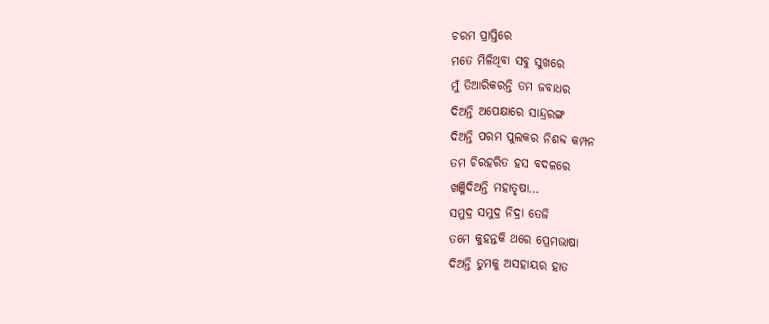ଚରମ ପ୍ରାପ୍ତିରେ
ମତେ ମିଳିଥିବା ସବୁ ସୁଖରେ
ମୁଁ ତିଆରିକରନ୍ତି ତମ ଜବାଧର
ଦିଅନ୍ତି ଅପେକ୍ଷାରେ ସାନ୍ଦ୍ରରଙ୍ଗ
ଦିଅନ୍ତି ପରମ ପୁଲକର ନିଶବ୍ଦ କମ୍ପନ
ତମ ଚିରହରିତ ହସ ବଦଳରେ
ଖଞ୍ଜିଦିଅନ୍ତି ମହାତୃଷା…
ସମୁଦ୍ର ସମୁଦ୍ର ନିଦ୍ରା ତେଜି
ତମେ କୁହନ୍ତକି ଥରେ ପ୍ରେମଭାଷା
ଦିଅନ୍ତି ତୁମକୁ ଅସହାୟର ହାତ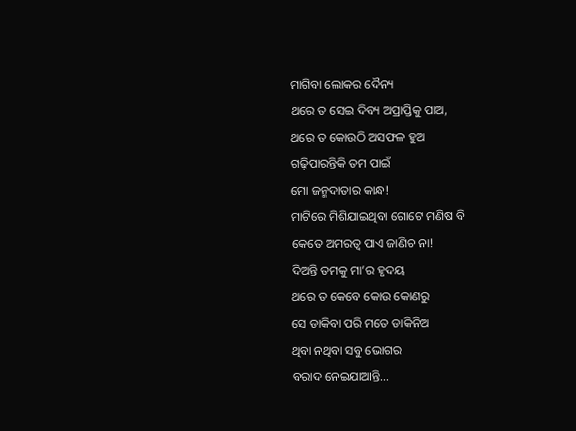ମାଗିବା ଲୋକର ଦୈନ୍ୟ
ଥରେ ତ ସେଇ ଦିବ୍ୟ ଅପ୍ରାପ୍ତିକୁ ପାଅ,
ଥରେ ତ କୋଉଠି ଅସଫଳ ହୁଅ
ଗଢ଼ିପାରନ୍ତିକି ତମ ପାଇଁ
ମୋ ଜନ୍ମଦାତାର କାନ୍ଧ!
ମାଟିରେ ମିଶିଯାଇଥିବା ଗୋଟେ ମଣିଷ ବି
କେତେ ଅମରତ୍ୱ ପାଏ ଜାଣିଚ ନା!
ଦିଅନ୍ତି ତମକୁ ମା’ର ହୃଦୟ
ଥରେ ତ କେବେ କୋଉ କୋଣରୁ
ସେ ଡାକିବା ପରି ମତେ ଡାକିନିଅ
ଥିବା ନଥିବା ସବୁ ଭୋଗର
ବରାଦ ନେଇଯାଆନ୍ତି…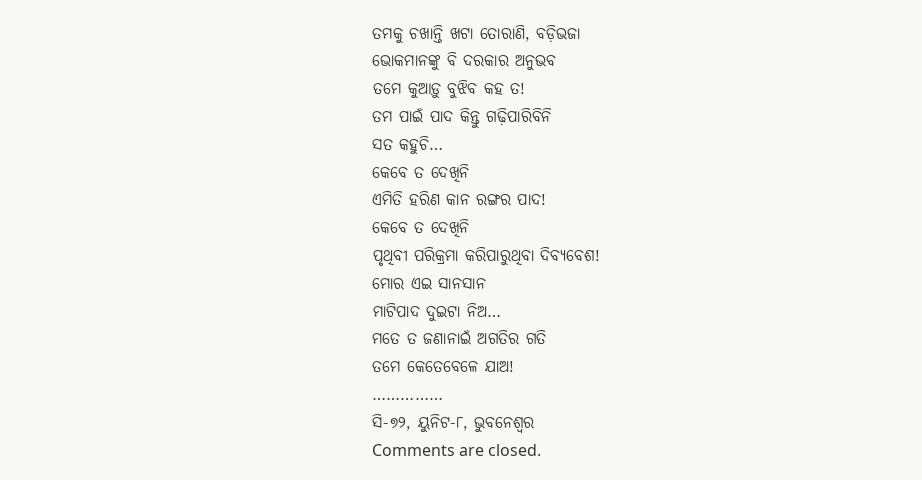ତମକୁ ଚଖାନ୍ତି ଖଟା ତୋରାଣି, ବଡ଼ିଭଜା
ଭୋକମାନଙ୍କୁ ବି ଦରକାର ଅନୁଭବ
ତମେ କୁଆଡ଼ୁ ବୁଝିବ କହ ତ!
ତମ ପାଇଁ ପାଦ କିନ୍ତୁ ଗଢ଼ିପାରିବିନି
ସତ କହୁଚି…
କେବେ ତ ଦେଖିନି
ଏମିତି ହରିଣ କାନ ରଙ୍ଗର ପାଦ!
କେବେ ତ ଦେଖିନି
ପୃଥିବୀ ପରିକ୍ରମା କରିପାରୁଥିବା ଦିବ୍ୟବେଶ!
ମୋର ଏଇ ସାନସାନ
ମାଟିପାଦ ଦୁଇଟା ନିଅ…
ମତେ ତ ଜଣାନାଇଁ ଅଗତିର ଗତି
ତମେ କେତେବେଳେ ଯାଅ!
……………
ସି-୭୨, ୟୁନିଟ-୮, ଭୁବନେଶ୍ୱର
Comments are closed.